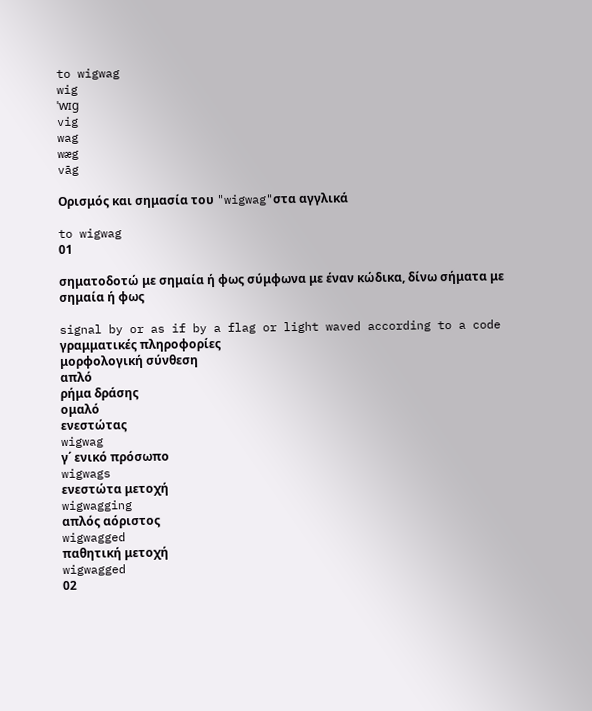to wigwag
wig
ˈwɪg
vig
wag
wæg
vāg

Ορισμός και σημασία του "wigwag"στα αγγλικά

to wigwag
01

σηματοδοτώ με σημαία ή φως σύμφωνα με έναν κώδικα, δίνω σήματα με σημαία ή φως

signal by or as if by a flag or light waved according to a code
γραμματικές πληροφορίες
μορφολογική σύνθεση
απλό
ρήμα δράσης
ομαλό
ενεστώτας
wigwag
γ΄ ενικό πρόσωπο
wigwags
ενεστώτα μετοχή
wigwagging
απλός αόριστος
wigwagged
παθητική μετοχή
wigwagged
02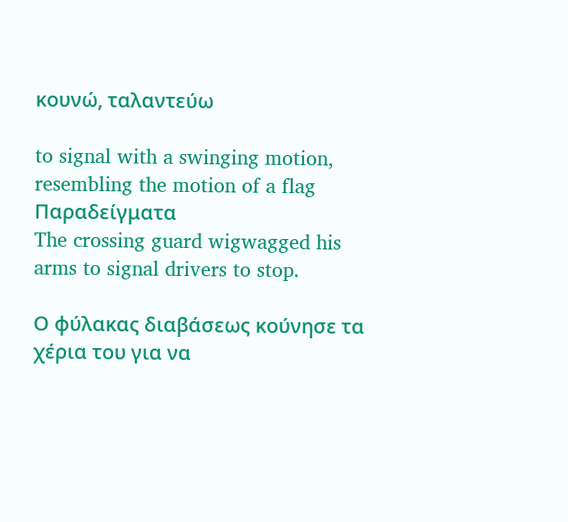κουνώ, ταλαντεύω

to signal with a swinging motion, resembling the motion of a flag
Παραδείγματα
The crossing guard wigwagged his arms to signal drivers to stop.

Ο φύλακας διαβάσεως κούνησε τα χέρια του για να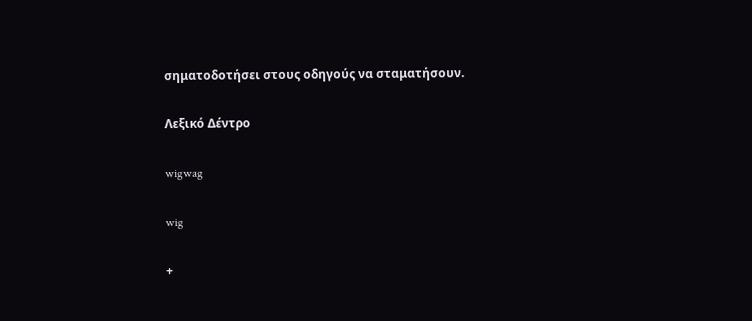σηματοδοτήσει στους οδηγούς να σταματήσουν.

Λεξικό Δέντρο

wigwag

wig

+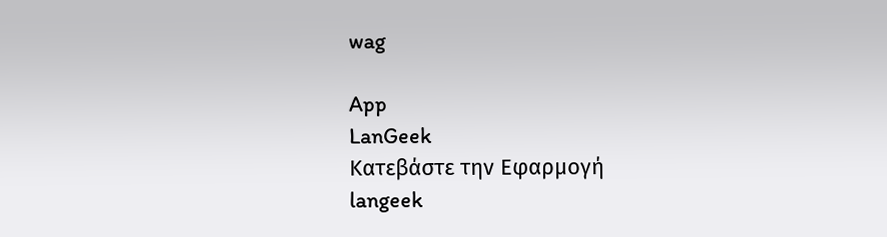wag

App
LanGeek
Κατεβάστε την Εφαρμογή
langeek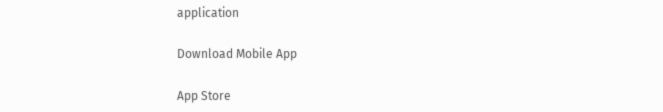application

Download Mobile App

App Store